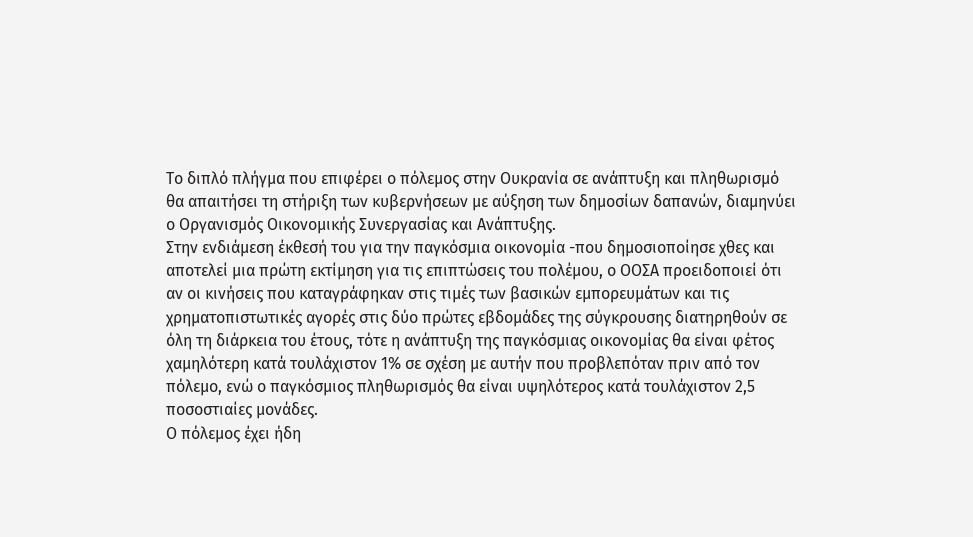Το διπλό πλήγμα που επιφέρει ο πόλεμος στην Ουκρανία σε ανάπτυξη και πληθωρισμό θα απαιτήσει τη στήριξη των κυβερνήσεων με αύξηση των δημοσίων δαπανών, διαμηνύει ο Οργανισμός Οικονομικής Συνεργασίας και Ανάπτυξης.
Στην ενδιάμεση έκθεσή του για την παγκόσμια οικονομία -που δημοσιοποίησε χθες και αποτελεί μια πρώτη εκτίμηση για τις επιπτώσεις του πολέμου, ο ΟΟΣΑ προειδοποιεί ότι αν οι κινήσεις που καταγράφηκαν στις τιμές των βασικών εμπορευμάτων και τις χρηματοπιστωτικές αγορές στις δύο πρώτες εβδομάδες της σύγκρουσης διατηρηθούν σε όλη τη διάρκεια του έτους, τότε η ανάπτυξη της παγκόσμιας οικονομίας θα είναι φέτος χαμηλότερη κατά τουλάχιστον 1% σε σχέση με αυτήν που προβλεπόταν πριν από τον πόλεμο, ενώ ο παγκόσμιος πληθωρισμός θα είναι υψηλότερος κατά τουλάχιστον 2,5 ποσοστιαίες μονάδες.
Ο πόλεμος έχει ήδη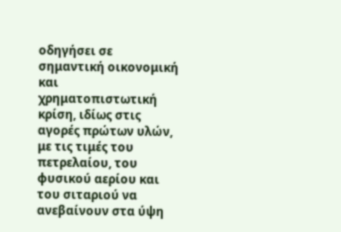οδηγήσει σε σημαντική οικονομική και χρηματοπιστωτική κρίση, ιδίως στις αγορές πρώτων υλών, με τις τιμές του πετρελαίου, του φυσικού αερίου και του σιταριού να ανεβαίνουν στα ύψη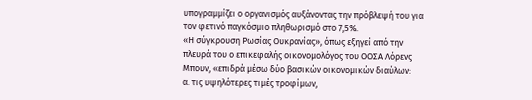υπογραμμίζει ο οργανισμός αυξάνοντας την πρόβλεψή του για τον φετινό παγκόσμιο πληθωρισμό στο 7,5%.
«Η σύγκρουση Ρωσίας Ουκρανίας», όπως εξηγεί από την πλευρά του ο επικεφαλής οικονομολόγος του ΟΟΣΑ Λόρενς Μπουν, «επιδρά μέσω δύο βασικών οικονομικών διαύλων:
α. τις υψηλότερες τιμές τροφίμων,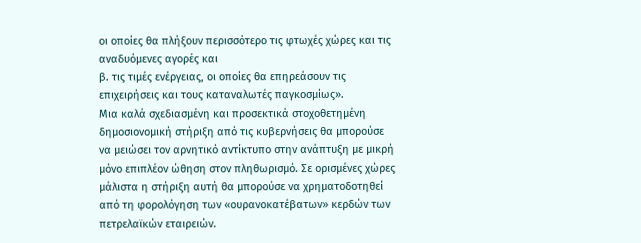οι οποίες θα πλήξουν περισσότερο τις φτωχές χώρες και τις αναδυόμενες αγορές και
β. τις τιμές ενέργειας, οι οποίες θα επηρεάσουν τις επιχειρήσεις και τους καταναλωτές παγκοσμίως».
Μια καλά σχεδιασμένη και προσεκτικά στοχοθετημένη δημοσιονομική στήριξη από τις κυβερνήσεις θα μπορούσε να μειώσει τον αρνητικό αντίκτυπο στην ανάπτυξη με μικρή μόνο επιπλέον ώθηση στον πληθωρισμό. Σε ορισμένες χώρες μάλιστα η στήριξη αυτή θα μπορούσε να χρηματοδοτηθεί από τη φορολόγηση των «ουρανοκατέβατων» κερδών των πετρελαϊκών εταιρειών.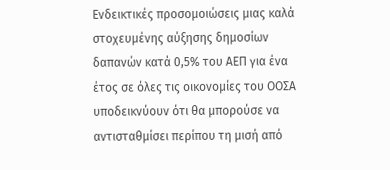Ενδεικτικές προσομοιώσεις μιας καλά στοχευμένης αύξησης δημοσίων δαπανών κατά 0,5% του ΑΕΠ για ένα έτος σε όλες τις οικονομίες του ΟΟΣΑ υποδεικνύουν ότι θα μπορούσε να αντισταθμίσει περίπου τη μισή από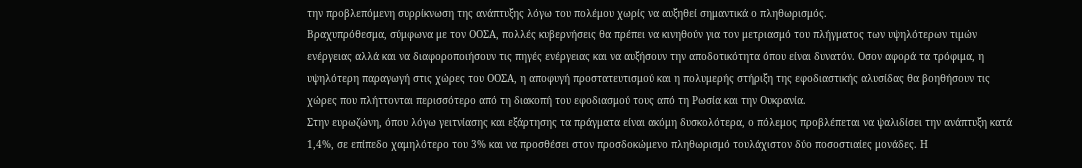την προβλεπόμενη συρρίκνωση της ανάπτυξης λόγω του πολέμου χωρίς να αυξηθεί σημαντικά ο πληθωρισμός.
Βραχυπρόθεσμα, σύμφωνα με τον ΟΟΣΑ, πολλές κυβερνήσεις θα πρέπει να κινηθούν για τον μετριασμό του πλήγματος των υψηλότερων τιμών ενέργειας αλλά και να διαφοροποιήσουν τις πηγές ενέργειας και να αυξήσουν την αποδοτικότητα όπου είναι δυνατόν. Οσον αφορά τα τρόφιμα, η υψηλότερη παραγωγή στις χώρες του ΟΟΣΑ, η αποφυγή προστατευτισμού και η πολυμερής στήριξη της εφοδιαστικής αλυσίδας θα βοηθήσουν τις χώρες που πλήττονται περισσότερο από τη διακοπή του εφοδιασμού τους από τη Ρωσία και την Ουκρανία.
Στην ευρωζώνη, όπου λόγω γειτνίασης και εξάρτησης τα πράγματα είναι ακόμη δυσκολότερα, ο πόλεμος προβλέπεται να ψαλιδίσει την ανάπτυξη κατά 1,4%, σε επίπεδο χαμηλότερο του 3% και να προσθέσει στον προσδοκώμενο πληθωρισμό τουλάχιστον δύο ποσοστιαίες μονάδες. Η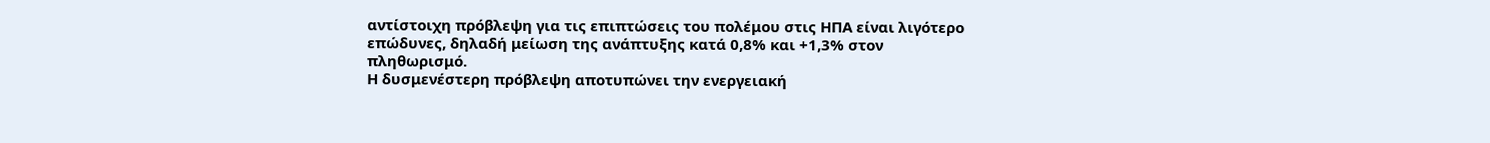αντίστοιχη πρόβλεψη για τις επιπτώσεις του πολέμου στις ΗΠΑ είναι λιγότερο επώδυνες, δηλαδή μείωση της ανάπτυξης κατά 0,8% και +1,3% στον πληθωρισμό.
Η δυσμενέστερη πρόβλεψη αποτυπώνει την ενεργειακή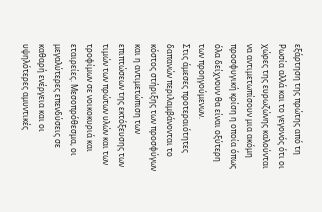εξάρτηση της πρώτης από τη Ρωσία αλλά και το γεγονός ότι οι χώρες της ευρωζώνης καλούνται να αντιμετωπίσουν μια ακόμη προσφυγική κρίση η οποία όπως όλα δείχνουν θα είναι οξύτερη των προηγούμενων.
Στις άμεσες προτεραιότητες δαπανών περιλαμβάνονται το κόστος στήριξης των προσφύγων και η αντιμετώπιση των επιπτώσεων της εκτόξευσης των τιμών των πρώτων υλών και των τροφίμων σε νοικοκυριά και εταιρείες. Μεσοπρόθεσμα, οι μεγαλύτερες επενδύσεις σε καθαρή ενέργεια και οι υψηλότερες αμυντικές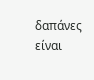δαπάνες είναι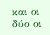και οι δύο οι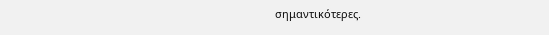σημαντικότερες.